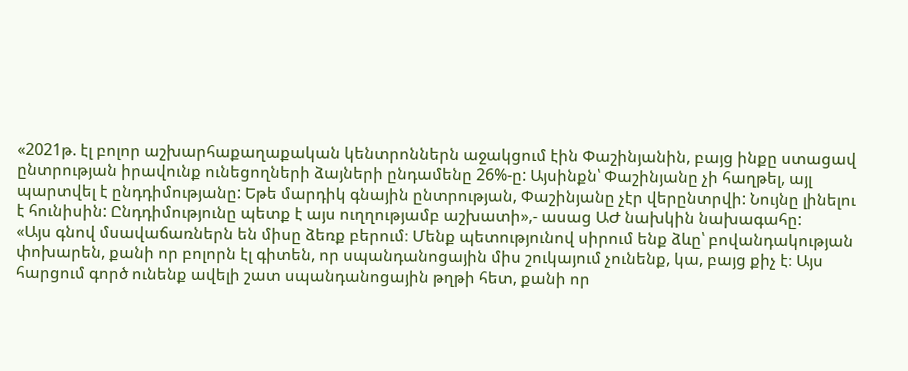«2021թ. էլ բոլոր աշխարհաքաղաքական կենտրոններն աջակցում էին Փաշինյանին, բայց ինքը ստացավ ընտրության իրավունք ունեցողների ձայների ընդամենը 26%-ը: Այսինքն՝ Փաշինյանը չի հաղթել, այլ պարտվել է ընդդիմությանը: Եթե մարդիկ գնային ընտրության, Փաշինյանը չէր վերընտրվի: Նույնը լինելու է հունիսին: Ընդդիմությունը պետք է այս ուղղությամբ աշխատի»,- ասաց ԱԺ նախկին նախագահը:
«Այս գնով մսավաճառներն են միսը ձեռք բերում։ Մենք պետությունով սիրում ենք ձևը՝ բովանդակության փոխարեն, քանի որ բոլորն էլ գիտեն, որ սպանդանոցային միս շուկայում չունենք, կա, բայց քիչ է։ Այս հարցում գործ ունենք ավելի շատ սպանդանոցային թղթի հետ, քանի որ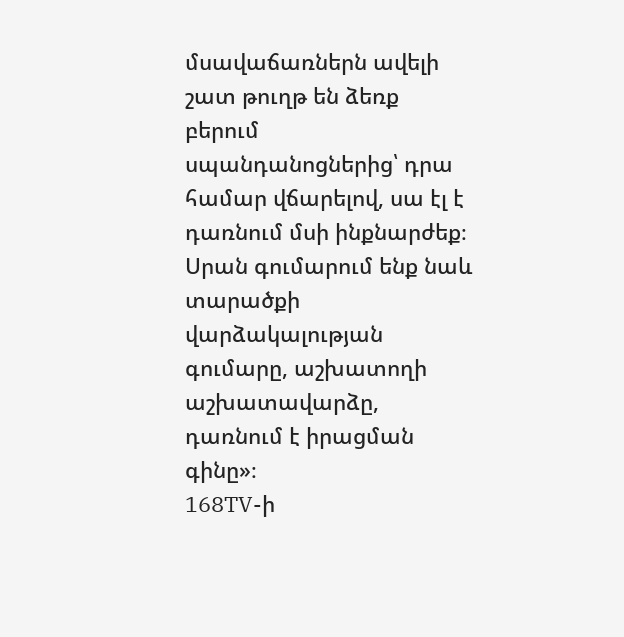մսավաճառներն ավելի շատ թուղթ են ձեռք բերում սպանդանոցներից՝ դրա համար վճարելով, սա էլ է դառնում մսի ինքնարժեք։ Սրան գումարում ենք նաև տարածքի վարձակալության գումարը, աշխատողի աշխատավարձը, դառնում է իրացման գինը»։
168TV-ի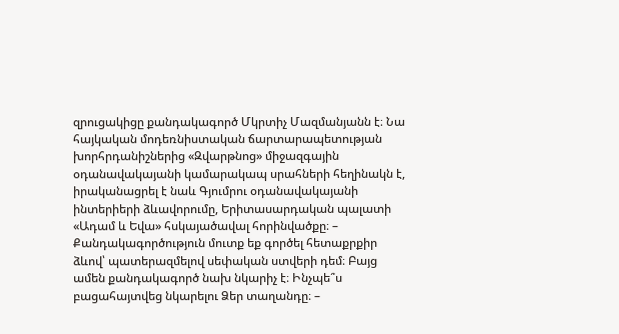զրուցակիցը քանդակագործ Մկրտիչ Մազմանյանն է։ Նա հայկական մոդեռնիստական ճարտարապետության խորհրդանիշներից «Զվարթնոց» միջազգային օդանավակայանի կամարակապ սրահների հեղինակն է, իրականացրել է նաև Գյումրու օդանավակայանի ինտերիերի ձևավորումը, Երիտասարդական պալատի «Ադամ և Եվա» հսկայածավալ հորինվածքը։ – Քանդակագործություն մուտք եք գործել հետաքրքիր ձևով՝ պատերազմելով սեփական ստվերի դեմ։ Բայց ամեն քանդակագործ նախ նկարիչ է։ Ինչպե՞ս բացահայտվեց նկարելու Ձեր տաղանդը։ –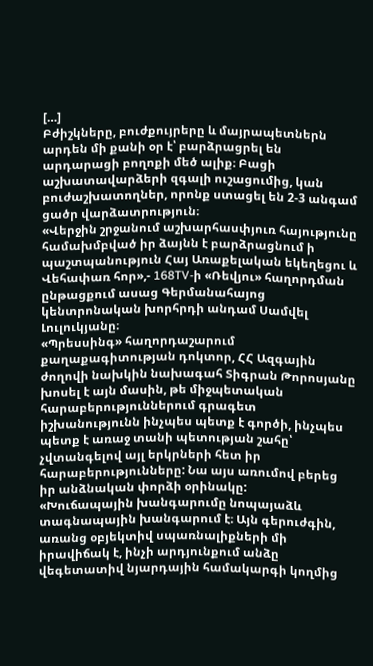[…]
Բժիշկները, բուժքույրերը և մայրապետներն արդեն մի քանի օր է՝ բարձրացրել են արդարացի բողոքի մեծ ալիք։ Բացի աշխատավարձերի զգալի ուշացումից, կան բուժաշխատողներ, որոնք ստացել են 2-3 անգամ ցածր վարձատրություն։
«Վերջին շրջանում աշխարհասփյուռ հայությունը համախմբված իր ձայնն է բարձրացնում ի պաշտպանություն Հայ Առաքելական եկեղեցու և Վեհափառ հոր»,- 168TV-ի «Ռեվյու» հաղորդման ընթացքում ասաց Գերմանահայոց կենտրոնական խորհրդի անդամ Սամվել Լուլուկյանը։
«Պրեսսինգ» հաղորդաշարում քաղաքագիտության դոկտոր, ՀՀ Ազգային ժողովի նախկին նախագահ Տիգրան Թորոսյանը խոսել է այն մասին, թե միջպետական հարաբերություններում գրագետ իշխանությունն ինչպես պետք է գործի, ինչպես պետք է առաջ տանի պետության շահը՝ չվտանգելով այլ երկրների հետ իր հարաբերությունները: Նա այս առումով բերեց իր անձնական փորձի օրինակը:
«Խուճապային խանգարումը նոպայաձև տագնապային խանգարում է։ Այն գերուժգին, առանց օբյեկտիվ սպառնալիքների մի իրավիճակ է, ինչի արդյունքում անձը վեգետատիվ նյարդային համակարգի կողմից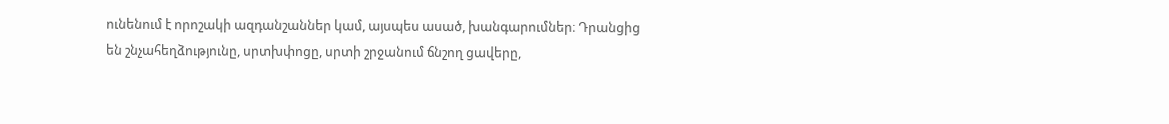ունենում է որոշակի ազդանշաններ կամ, այսպես ասած, խանգարումներ։ Դրանցից են շնչահեղձությունը, սրտխփոցը, սրտի շրջանում ճնշող ցավերը,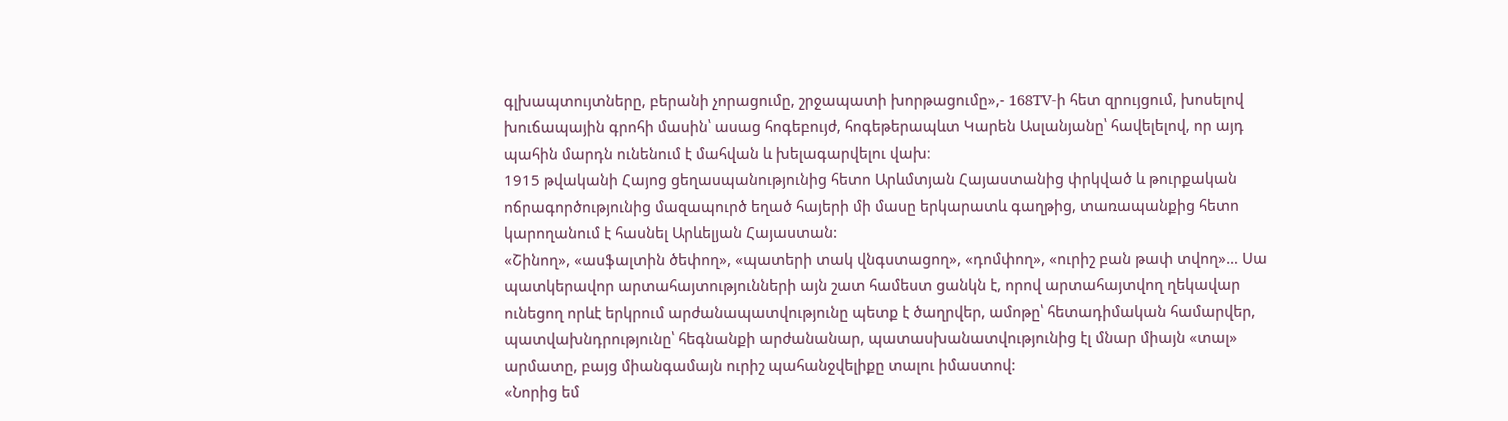գլխապտույտները, բերանի չորացումը, շրջապատի խորթացումը»,- 168TV-ի հետ զրույցում, խոսելով խուճապային գրոհի մասին՝ ասաց հոգեբույժ, հոգեթերապևտ Կարեն Ասլանյանը՝ հավելելով, որ այդ պահին մարդն ունենում է մահվան և խելագարվելու վախ։
1915 թվականի Հայոց ցեղասպանությունից հետո Արևմտյան Հայաստանից փրկված և թուրքական ոճրագործությունից մազապուրծ եղած հայերի մի մասը երկարատև գաղթից, տառապանքից հետո կարողանում է հասնել Արևելյան Հայաստան:
«Շինող», «ասֆալտին ծեփող», «պատերի տակ վնգստացող», «դոմփող», «ուրիշ բան թափ տվող»… Սա պատկերավոր արտահայտությունների այն շատ համեստ ցանկն է, որով արտահայտվող ղեկավար ունեցող որևէ երկրում արժանապատվությունը պետք է ծաղրվեր, ամոթը՝ հետադիմական համարվեր, պատվախնդրությունը՝ հեգնանքի արժանանար, պատասխանատվությունից էլ մնար միայն «տալ» արմատը, բայց միանգամայն ուրիշ պահանջվելիքը տալու իմաստով:
«Նորից եմ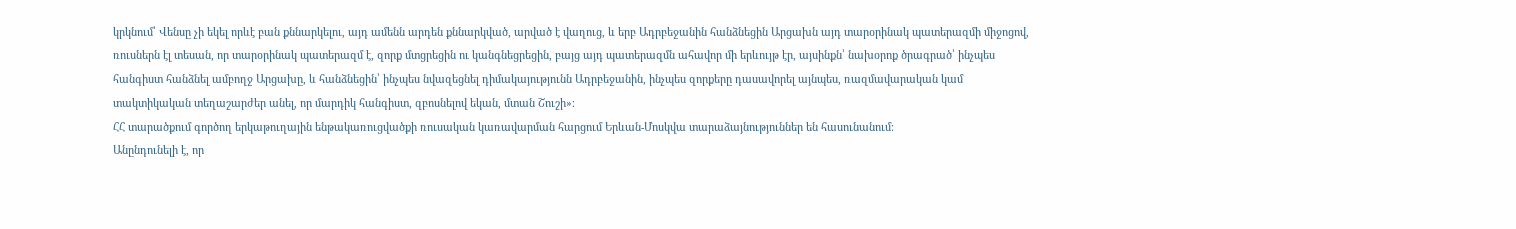կրկնում՝ Վենսը չի եկել որևէ բան քննարկելու, այդ ամենն արդեն քննարկված, արված է վաղուց, և երբ Ադրբեջանին հանձնեցին Արցախն այդ տարօրինակ պատերազմի միջոցով, ռուսներն էլ տեսան, որ տարօրինակ պատերազմ է, զորք մտցրեցին ու կանգնեցրեցին, բայց այդ պատերազմն ահավոր մի երևույթ էր, այսինքն՝ նախօրոք ծրագրած՝ ինչպես հանգիստ հանձնել ամբողջ Արցախը, և հանձնեցին՝ ինչպես նվազեցնել դիմակայությունն Ադրբեջանին, ինչպես զորքերը դասավորել այնպես, ռազմավարական կամ տակտիկական տեղաշարժեր անել, որ մարդիկ հանգիստ, զբոսնելով եկան, մտան Շուշի»։
ՀՀ տարածքում գործող երկաթուղային ենթակառուցվածքի ռուսական կառավարման հարցում Երևան-Մոսկվա տարաձայնություններ են հասունանում։
Անընդունելի է, որ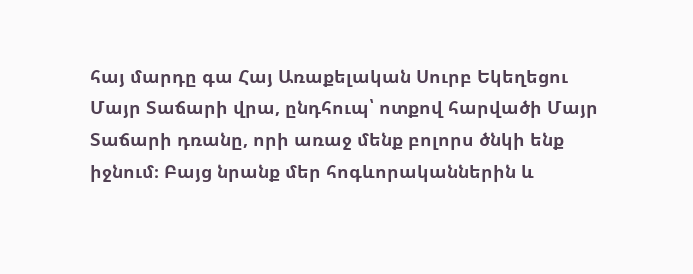հայ մարդը գա Հայ Առաքելական Սուրբ Եկեղեցու Մայր Տաճարի վրա, ընդհուպ՝ ոտքով հարվածի Մայր Տաճարի դռանը, որի առաջ մենք բոլորս ծնկի ենք իջնում։ Բայց նրանք մեր հոգևորականներին և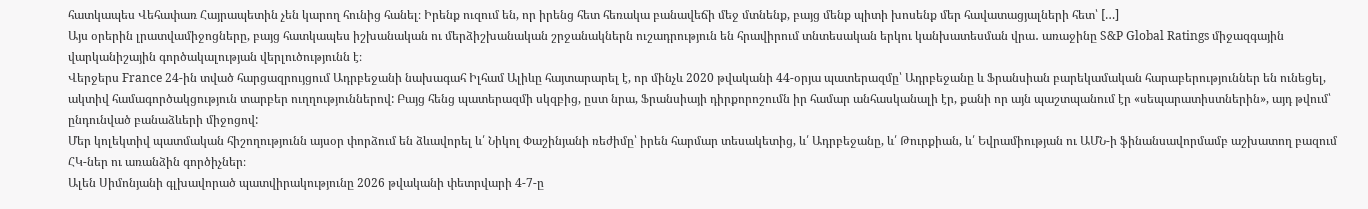հատկապես Վեհափառ Հայրապետին չեն կարող հունից հանել։ Իրենք ուզում են, որ իրենց հետ հեռակա բանավեճի մեջ մտնենք, բայց մենք պիտի խոսենք մեր հավատացյալների հետ՝ […]
Այս օրերին լրատվամիջոցները, բայց հատկապես իշխանական ու մերձիշխանական շրջանակներն ուշադրություն են հրավիրում տնտեսական երկու կանխատեսման վրա․ առաջինը S&P Global Ratings միջազգային վարկանիշային գործակալության վերլուծությունն է։
Վերջերս France 24-ին տված հարցազրույցում Ադրբեջանի նախագահ Իլհամ Ալիևը հայտարարել է, որ մինչև 2020 թվականի 44-օրյա պատերազմը՝ Ադրբեջանը և Ֆրանսիան բարեկամական հարաբերություններ են ունեցել, ակտիվ համագործակցություն տարբեր ուղղություններով: Բայց հենց պատերազմի սկզբից, ըստ նրա, Ֆրանսիայի դիրքորոշումն իր համար անհասկանալի էր, քանի որ այն պաշտպանում էր «սեպարատիստներին», այդ թվում՝ ընդունված բանաձևերի միջոցով:
Մեր կոլեկտիվ պատմական հիշողությունն այսօր փորձում են ձևավորել և՛ Նիկոլ Փաշինյանի ռեժիմը՝ իրեն հարմար տեսակետից, և՛ Ադրբեջանը, և՛ Թուրքիան, և՛ Եվրամիության ու ԱՄՆ-ի ֆինանսավորմամբ աշխատող բազում ՀԿ-ներ ու առանձին գործիչներ։
Ալեն Սիմոնյանի գլխավորած պատվիրակությունը 2026 թվականի փետրվարի 4-7-ը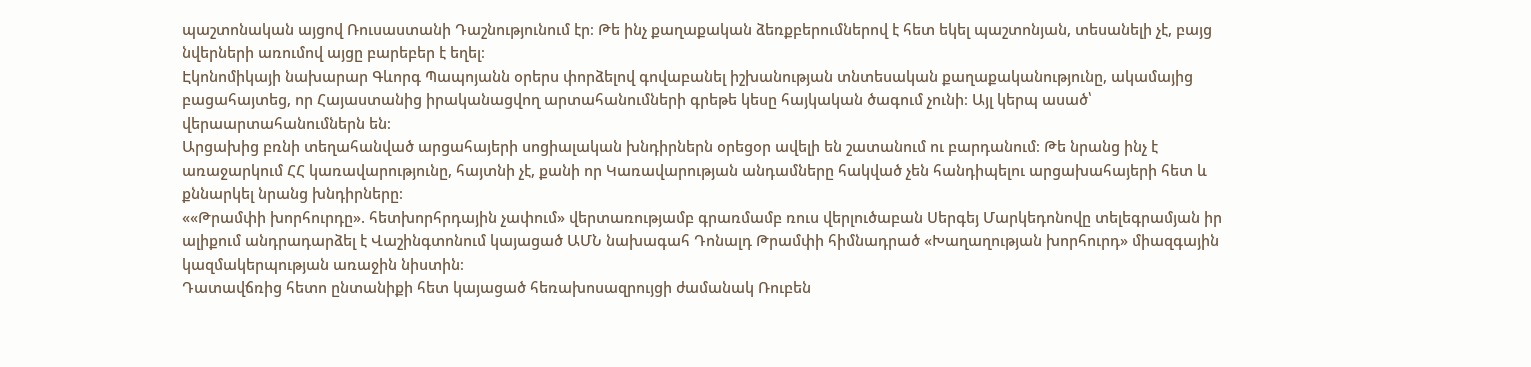պաշտոնական այցով Ռուսաստանի Դաշնությունում էր։ Թե ինչ քաղաքական ձեռքբերումներով է հետ եկել պաշտոնյան, տեսանելի չէ, բայց նվերների առումով այցը բարեբեր է եղել։
Էկոնոմիկայի նախարար Գևորգ Պապոյանն օրերս փորձելով գովաբանել իշխանության տնտեսական քաղաքականությունը, ակամայից բացահայտեց, որ Հայաստանից իրականացվող արտահանումների գրեթե կեսը հայկական ծագում չունի։ Այլ կերպ ասած՝ վերաարտահանումներն են։
Արցախից բռնի տեղահանված արցահայերի սոցիալական խնդիրներն օրեցօր ավելի են շատանում ու բարդանում։ Թե նրանց ինչ է առաջարկում ՀՀ կառավարությունը, հայտնի չէ, քանի որ Կառավարության անդամները հակված չեն հանդիպելու արցախահայերի հետ և քննարկել նրանց խնդիրները։
««Թրամփի խորհուրդը». հետխորհրդային չափում» վերտառությամբ գրառմամբ ռուս վերլուծաբան Սերգեյ Մարկեդոնովը տելեգրամյան իր ալիքում անդրադարձել է Վաշինգտոնում կայացած ԱՄՆ նախագահ Դոնալդ Թրամփի հիմնադրած «Խաղաղության խորհուրդ» միազգային կազմակերպության առաջին նիստին։
Դատավճռից հետո ընտանիքի հետ կայացած հեռախոսազրույցի ժամանակ Ռուբեն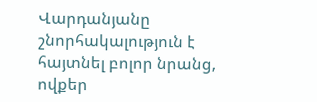Վարդանյանը շնորհակալություն է հայտնել բոլոր նրանց, ովքեր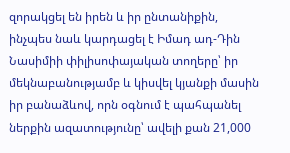զորակցել են իրեն և իր ընտանիքին, ինչպես նաև կարդացել է Իմադ ադ-Դին Նասիմիի փիլիսոփայական տողերը՝ իր մեկնաբանությամբ և կիսվել կյանքի մասին իր բանաձևով, որն օգնում է պահպանել ներքին ազատությունը՝ ավելի քան 21,000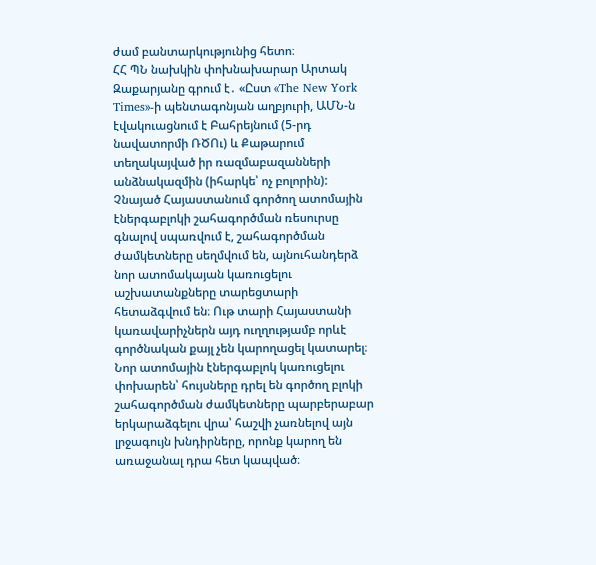ժամ բանտարկությունից հետո։
ՀՀ ՊՆ նախկին փոխնախարար Արտակ Զաքարյանը գրում է․ «Ըստ «The New York Times»-ի պենտագոնյան աղբյուրի, ԱՄՆ-ն էվակուացնում է Բահրեյնում (5-րդ նավատորմի ՌԾՈւ) և Քաթարում տեղակայված իր ռազմաբազանների անձնակազմին (իհարկե՝ ոչ բոլորին):
Չնայած Հայաստանում գործող ատոմային էներգաբլոկի շահագործման ռեսուրսը գնալով սպառվում է, շահագործման ժամկետները սեղմվում են, այնուհանդերձ նոր ատոմակայան կառուցելու աշխատանքները տարեցտարի հետաձգվում են։ Ութ տարի Հայաստանի կառավարիչներն այդ ուղղությամբ որևէ գործնական քայլ չեն կարողացել կատարել։ Նոր ատոմային էներգաբլոկ կառուցելու փոխարեն՝ հույսները դրել են գործող բլոկի շահագործման ժամկետները պարբերաբար երկարաձգելու վրա՝ հաշվի չառնելով այն լրջագույն խնդիրները, որոնք կարող են առաջանալ դրա հետ կապված։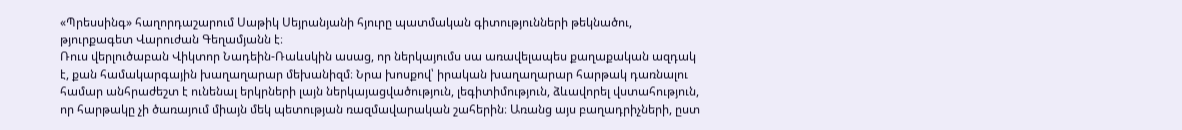«Պրեսսինգ» հաղորդաշարում Սաթիկ Սեյրանյանի հյուրը պատմական գիտությունների թեկնածու, թյուրքագետ Վարուժան Գեղամյանն է։
Ռուս վերլուծաբան Վիկտոր Նադեին-Ռաևսկին ասաց, որ ներկայումս սա առավելապես քաղաքական ազդակ է, քան համակարգային խաղաղարար մեխանիզմ։ Նրա խոսքով՝ իրական խաղաղարար հարթակ դառնալու համար անհրաժեշտ է ունենալ երկրների լայն ներկայացվածություն, լեգիտիմություն, ձևավորել վստահություն, որ հարթակը չի ծառայում միայն մեկ պետության ռազմավարական շահերին։ Առանց այս բաղադրիչների, ըստ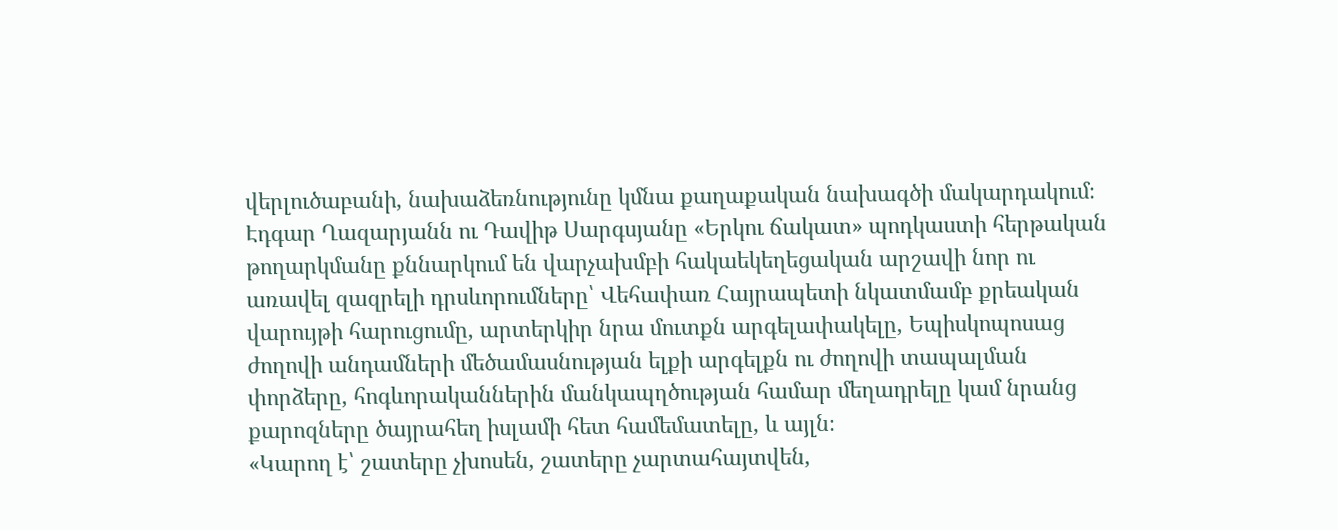վերլուծաբանի, նախաձեռնությունը կմնա քաղաքական նախագծի մակարդակում։
Էդգար Ղազարյանն ու Դավիթ Սարգսյանը «Երկու ճակատ» պոդկաստի հերթական թողարկմանը քննարկում են վարչախմբի հակաեկեղեցական արշավի նոր ու առավել զազրելի դրսևորումները՝ Վեհափառ Հայրապետի նկատմամբ քրեական վարույթի հարուցումը, արտերկիր նրա մուտքն արգելափակելը, Եպիսկոպոսաց ժողովի անդամների մեծամասնության ելքի արգելքն ու ժողովի տապալման փորձերը, հոգևորականներին մանկապղծության համար մեղադրելը կամ նրանց քարոզները ծայրահեղ իսլամի հետ համեմատելը, և այլն։
«Կարող է՝ շատերը չխոսեն, շատերը չարտահայտվեն,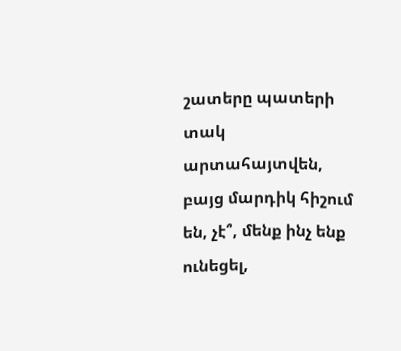շատերը պատերի տակ արտահայտվեն, բայց մարդիկ հիշում են, չէ՞, մենք ինչ ենք ունեցել,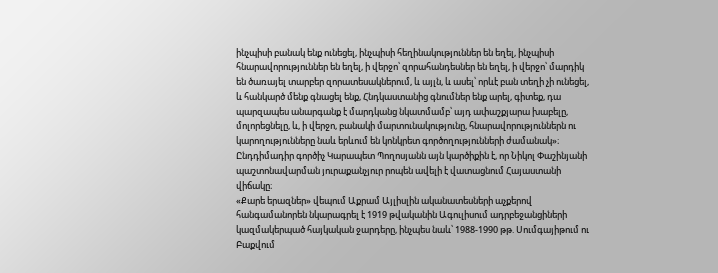ինչպիսի բանակ ենք ունեցել, ինչպիսի հեղինակություններ են եղել, ինչպիսի հնարավորություններ են եղել, ի վերջո՝ զորահանդեսներ են եղել, ի վերջո՝ մարդիկ են ծառայել տարբեր զորատեսակներում, և այլն, և ասել՝ որևէ բան տեղի չի ունեցել, և հանկարծ մենք գնացել ենք, Հնդկաստանից գնումներ ենք արել, գիտեք, դա պարզապես անարգանք է մարդկանց նկատմամբ՝ այդ ափաշքյարա խաբելը, մոլորեցնելը, և, ի վերջո, բանակի մարտունակությունը, հնարավորություններն ու կարողությունները նաև երևում են կոնկրետ գործողությունների ժամանակ»։
Ընդդիմադիր գործիչ Կարապետ Պողոսյանն այն կարծիքին է, որ Նիկոլ Փաշինյանի պաշտոնավարման յուրաքանչյուր րոպեն ավելի է վատացնում Հայաստանի վիճակը։
«Քարե երազներ» վեպում Աքրամ Այլիսլին ականատեսների աչքերով հանգամանորեն նկարագրել է 1919 թվականին Ագուլիսում ադրբեջանցիների կազմակերպած հայկական ջարդերը, ինչպես նաև՝ 1988-1990 թթ. Սումգայիթում ու Բաքվում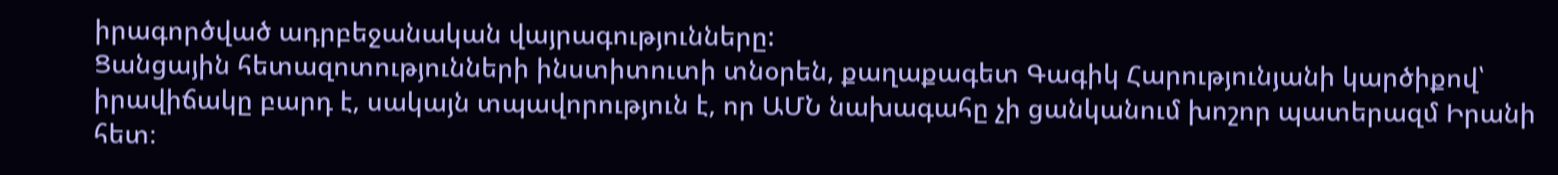իրագործված ադրբեջանական վայրագությունները:
Ցանցային հետազոտությունների ինստիտուտի տնօրեն, քաղաքագետ Գագիկ Հարությունյանի կարծիքով՝ իրավիճակը բարդ է, սակայն տպավորություն է, որ ԱՄՆ նախագահը չի ցանկանում խոշոր պատերազմ Իրանի հետ։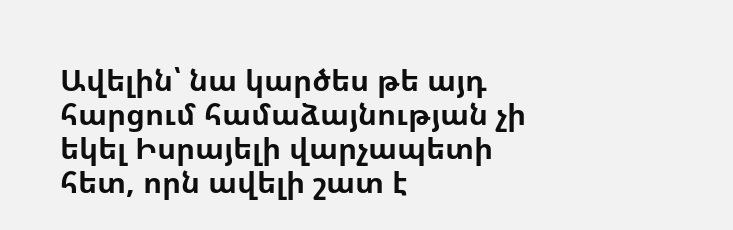Ավելին՝ նա կարծես թե այդ հարցում համաձայնության չի եկել Իսրայելի վարչապետի հետ, որն ավելի շատ է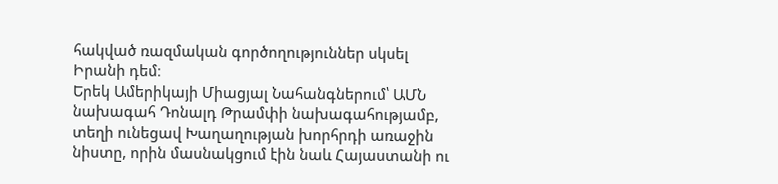հակված ռազմական գործողություններ սկսել Իրանի դեմ։
Երեկ Ամերիկայի Միացյալ Նահանգներում՝ ԱՄՆ նախագահ Դոնալդ Թրամփի նախագահությամբ, տեղի ունեցավ Խաղաղության խորհրդի առաջին նիստը, որին մասնակցում էին նաև Հայաստանի ու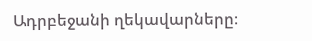Ադրբեջանի ղեկավարները։